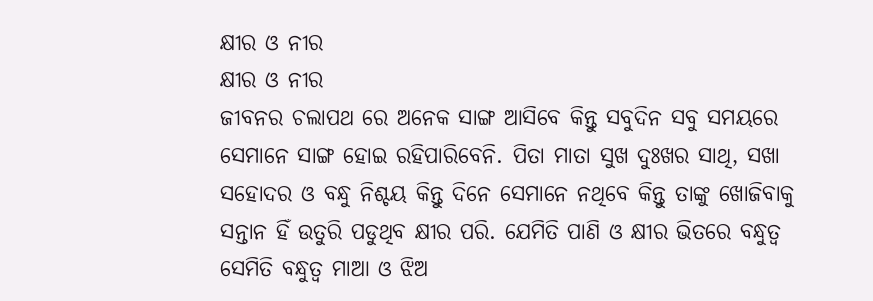କ୍ଷୀର ଓ ନୀର
କ୍ଷୀର ଓ ନୀର
ଜୀବନର ଚଲାପଥ ରେ ଅନେକ ସାଙ୍ଗ ଆସିବେ କିନ୍ତୁ ସବୁଦିନ ସବୁ ସମୟରେ ସେମାନେ ସାଙ୍ଗ ହୋଇ ରହିପାରିବେନି. ପିତା ମାତା ସୁଖ ଦୁଃଖର ସାଥି, ସଖା ସହୋଦର ଓ ବନ୍ଧୁ ନିଶ୍ଚୟ କିନ୍ତୁ ଦିନେ ସେମାନେ ନଥିବେ କିନ୍ତୁ ତାଙ୍କୁ ଖୋଜିବାକୁ ସନ୍ତାନ ହିଁ ଉତୁରି ପଡୁଥିବ କ୍ଷୀର ପରି. ଯେମିତି ପାଣି ଓ କ୍ଷୀର ଭିତରେ ବନ୍ଧୁତ୍ୱ ସେମିତି ବନ୍ଧୁତ୍ୱ ମାଆ ଓ ଝିଅ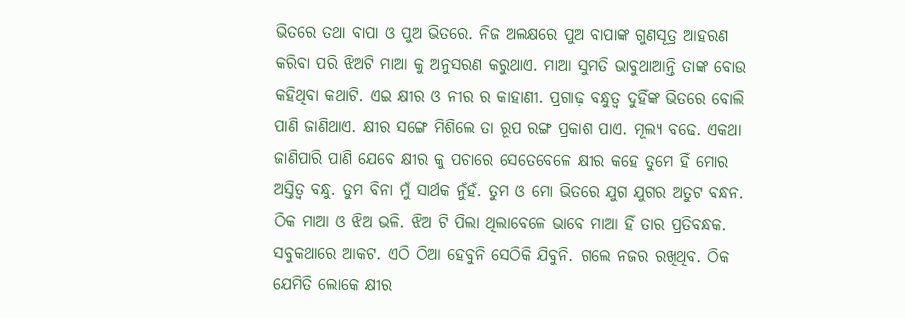ଭିତରେ ତଥା ବାପା ଓ ପୁଅ ଭିତରେ. ନିଜ ଅଲକ୍ଷରେ ପୁଅ ବାପାଙ୍କ ଗୁଣସୂତ୍ର ଆହରଣ କରିବା ପରି ଝିଅଟି ମାଆ କୁ ଅନୁସରଣ କରୁଥାଏ. ମାଆ ସୁମତି ଭାବୁଥାଆନ୍ତି ତାଙ୍କ ବୋଉ କହିଥିବା କଥାଟି. ଏଇ କ୍ଷୀର ଓ ନୀର ର କାହାଣୀ. ପ୍ରଗାଢ଼ ବନ୍ଧୁତ୍ୱ ଦୁହିଁଙ୍କ ଭିତରେ ବୋଲି ପାଣି ଜାଣିଥାଏ. କ୍ଷୀର ସଙ୍ଗେ ମିଶିଲେ ତା ରୂପ ରଙ୍ଗ ପ୍ରକାଶ ପାଏ. ମୂଲ୍ୟ ବଢେ. ଏକଥା ଜାଣିପାରି ପାଣି ଯେବେ କ୍ଷୀର କୁ ପଚାରେ ସେତେବେଳେ କ୍ଷୀର କହେ ତୁମେ ହିଁ ମୋର ଅସ୍ତିତ୍ୱ ବନ୍ଧୁ. ତୁମ ବିନା ମୁଁ ସାର୍ଥକ ନୁଁହଁ. ତୁମ ଓ ମୋ ଭିତରେ ଯୁଗ ଯୁଗର ଅତୁଟ ବନ୍ଧନ. ଠିକ ମାଆ ଓ ଝିଅ ଭଳି. ଝିଅ ଟି ପିଲା ଥିଲାବେଳେ ଭାବେ ମାଆ ହିଁ ତାର ପ୍ରତିବନ୍ଧକ. ସବୁକଥାରେ ଆକଟ. ଏଠି ଠିଆ ହେବୁନି ସେଠିକି ଯିବୁନି. ଗଲେ ନଜର ରଖିଥିବ. ଠିକ ଯେମିତି ଲୋକେ କ୍ଷୀର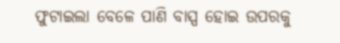ଫୁଟାଇଲା ବେଳେ ପାଣି ବାସ୍ପ ହୋଇ ଉପରକୁ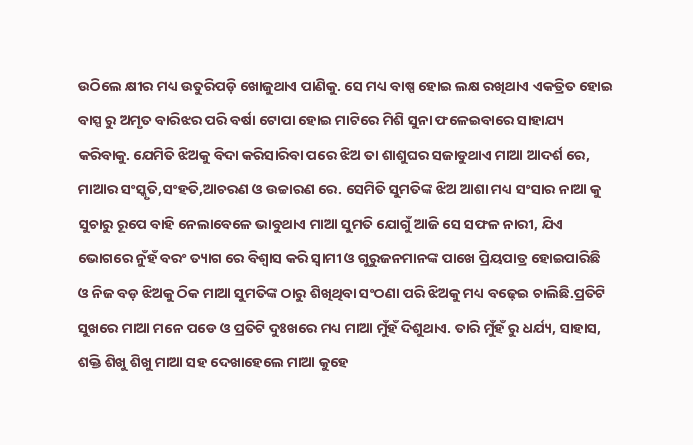ଉଠିଲେ କ୍ଷୀର ମଧ୍ୟ ଉତୁରିପଡ଼ି ଖୋଜୁଥାଏ ପାଣିକୁ. ସେ ମଧ୍ୟ ବାଷ୍ପ ହୋଇ ଲକ୍ଷ ରଖିଥାଏ ଏକତ୍ରିତ ହୋଇ ବାସ୍ପ ରୁ ଅମୃତ ବାରିଝର ପରି ବର୍ଷା ଟୋପା ହୋଇ ମାଟିରେ ମିଶି ସୁନା ଫଳେଇବାରେ ସାହାଯ୍ୟ କରିବାକୁ. ଯେମିତି ଝିଅକୁ ବିଦା କରିସାରିବା ପରେ ଝିଅ ତା ଶାଶୁଘର ସଜାଡୁଥାଏ ମାଆ ଆଦର୍ଶ ରେ, ମାଆର ସଂସ୍କୃତି,ସଂହତି,ଆଚରଣ ଓ ଉଚ୍ଚାରଣ ରେ. ସେମିତି ସୁମତିଙ୍କ ଝିଅ ଆଶା ମଧ୍ୟ ସଂସାର ନାଆ କୁ ସୁଚାରୁ ରୂପେ ବାହି ନେଲାବେଳେ ଭାବୁଥାଏ ମାଆ ସୁମତି ଯୋଗୁଁ ଆଜି ସେ ସଫଳ ନାରୀ, ଯିଏ ଭୋଗରେ ନୁଁହଁ ବରଂ ତ୍ୟାଗ ରେ ବିଶ୍ୱାସ କରି ସ୍ୱାମୀ ଓ ଗୁରୁଜନମାନଙ୍କ ପାଖେ ପ୍ରିୟପାତ୍ର ହୋଇପାରିଛି ଓ ନିଜ ବଡ଼ ଝିଅକୁ ଠିକ ମାଆ ସୁମତିଙ୍କ ଠାରୁ ଶିଖିଥିବା ସଂଠଣା ପରି ଝିଅକୁ ମଧ୍ୟ ବଢ଼େଇ ଚାଲିଛି.ପ୍ରତିଟି ସୁଖରେ ମାଆ ମନେ ପଡେ ଓ ପ୍ରତିଟି ଦୁଃଖରେ ମଧ୍ୟ ମାଆ ମୁଁହଁ ଦିଶୁଥାଏ. ତାରି ମୁଁହଁ ରୁ ଧର୍ଯ୍ୟ, ସାହାସ, ଶକ୍ତି ଶିଖୁ ଶିଖୁ ମାଆ ସହ ଦେଖାହେଲେ ମାଆ କୁହେ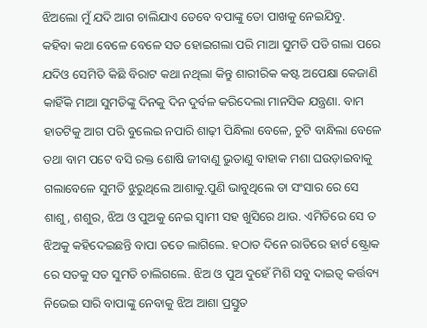ଝିଅଲୋ ମୁଁ ଯଦି ଆଗ ଚାଲିଯାଏ ତେବେ ବପାଙ୍କୁ ତୋ ପାଖକୁ ନେଇଯିବୁ.
କହିବା କଥା ବେଳେ ବେଳେ ସତ ହୋଇଗଲା ପରି ମାଆ ସୁମତି ପଡି ଗଲା ପରେ ଯଦିଓ ସେମିତି କିଛି ବିରାଟ କଥା ନଥିଲା କିନ୍ତୁ ଶାରୀରିକ କଷ୍ଟ ଅପେକ୍ଷା କେଜାଣି କାହିଁକି ମାଆ ସୁମତିଙ୍କୁ ଦିନକୁ ଦିନ ଦୁର୍ବଳ କରିଦେଲା ମାନସିକ ଯନ୍ତ୍ରଣା. ବାମ ହାତଟିକୁ ଆଗ ପରି ବୁଲେଇ ନପାରି ଶାଢ଼ୀ ପିନ୍ଧିଲା ବେଳେ, ଚୁଟି ବାନ୍ଧିଲା ବେଳେ ତଥା ବାମ ପଟେ ବସି ରକ୍ତ ଶୋଷି ଜୀବାଣୁ ଭୁତାଣୁ ବାହାକ ମଶା ଘଉଡ଼ାଇବାକୁ ଗଲାବେଳେ ସୁମତି ଝୁରୁଥିଲେ ଆଶାକୁ.ପୁଣି ଭାବୁଥିଲେ ତା ସଂସାର ରେ ସେ ଶାଶୁ, ଶଶୁର, ଝିଅ ଓ ପୁଅକୁ ନେଇ ସ୍ୱାମୀ ସହ ଖୁସିରେ ଥାଉ. ଏମିତିରେ ସେ ତ ଝିଅକୁ କହିଦେଇଛନ୍ତି ବାପା ତତେ ଲାଗିଲେ. ହଠାତ ଦିନେ ରାତିରେ ହାର୍ଟ ଷ୍ଟ୍ରୋକ ରେ ସତକୁ ସତ ସୁମତି ଚାଲିଗଲେ. ଝିଅ ଓ ପୁଅ ଦୁହେଁ ମିଶି ସବୁ ଦାଇତ୍ୱ କର୍ତ୍ତବ୍ୟ ନିଭେଇ ସାରି ବାପାଙ୍କୁ ନେବାକୁ ଝିଅ ଆଶା ପ୍ରସ୍ତୁତ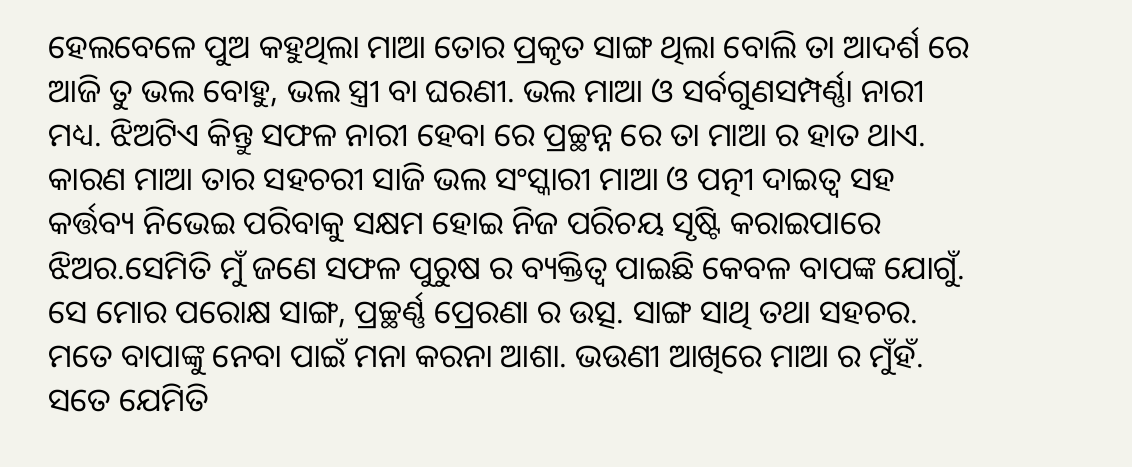ହେଲବେଳେ ପୁଅ କହୁଥିଲା ମାଆ ତୋର ପ୍ରକୃତ ସାଙ୍ଗ ଥିଲା ବୋଲି ତା ଆଦର୍ଶ ରେ ଆଜି ତୁ ଭଲ ବୋହୁ, ଭଲ ସ୍ତ୍ରୀ ବା ଘରଣୀ. ଭଲ ମାଆ ଓ ସର୍ବଗୁଣସମ୍ପର୍ଣ୍ଣା ନାରୀ ମଧ୍ୟ. ଝିଅଟିଏ କିନ୍ତୁ ସଫଳ ନାରୀ ହେବା ରେ ପ୍ରଚ୍ଛନ୍ନ ରେ ତା ମାଆ ର ହାତ ଥାଏ. କାରଣ ମାଆ ତାର ସହଚରୀ ସାଜି ଭଲ ସଂସ୍କାରୀ ମାଆ ଓ ପତ୍ନୀ ଦାଇତ୍ୱ ସହ କର୍ତ୍ତବ୍ୟ ନିଭେଇ ପରିବାକୁ ସକ୍ଷମ ହୋଇ ନିଜ ପରିଚୟ ସୃଷ୍ଟି କରାଇପାରେ ଝିଅର.ସେମିତି ମୁଁ ଜଣେ ସଫଳ ପୁରୁଷ ର ବ୍ୟକ୍ତିତ୍ୱ ପାଇଛି କେବଳ ବାପଙ୍କ ଯୋଗୁଁ. ସେ ମୋର ପରୋକ୍ଷ ସାଙ୍ଗ, ପ୍ରଚ୍ଛର୍ଣ୍ଣ ପ୍ରେରଣା ର ଉତ୍ସ. ସାଙ୍ଗ ସାଥି ତଥା ସହଚର. ମତେ ବାପାଙ୍କୁ ନେବା ପାଇଁ ମନା କରନା ଆଶା. ଭଉଣୀ ଆଖିରେ ମାଆ ର ମୁଁହଁ. ସତେ ଯେମିତି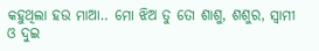କହୁଥିଲା ହଉ ମାଆ.. ମୋ ଝିଅ ତୁ ତୋ ଶାଶୁ, ଶଶୁର, ସ୍ୱାମୀ ଓ ଦୁଇ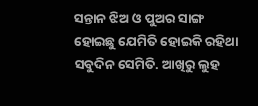ସନ୍ତାନ ଝିଅ ଓ ପୁଅର ସାଙ୍ଗ ହୋଇଛୁ ଯେମିତି ହୋଇକି ରହିଥା ସବୁଦିନ ସେମିତି. ଆଖିରୁ ଲୁହ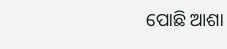ପୋଛି ଆଶା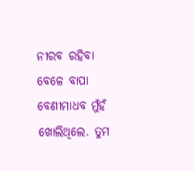ନୀରବ ରହିବା ବେଳେ ବାପା ବେଣୀମାଧବ ମୁଁହଁ ଖୋଲିଥିଲେ. ତୁମ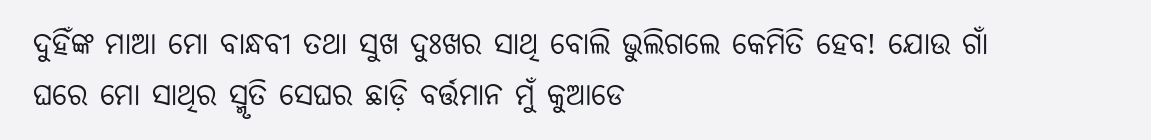ଦୁହିଁଙ୍କ ମାଆ ମୋ ବାନ୍ଧବୀ ତଥା ସୁଖ ଦୁଃଖର ସାଥି ବୋଲି ଭୁଲିଗଲେ କେମିତି ହେବ! ଯୋଉ ଗାଁ ଘରେ ମୋ ସାଥିର ସ୍ମୃତି ସେଘର ଛାଡ଼ି ବର୍ତ୍ତମାନ ମୁଁ କୁଆଡେ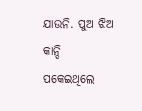ଯାଉନି. ପୁଅ ଝିଅ କାନ୍ଦି ପକେଇଥିଲେ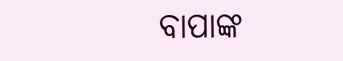ବାପାଙ୍କ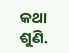କଥା ଶୁଣି.